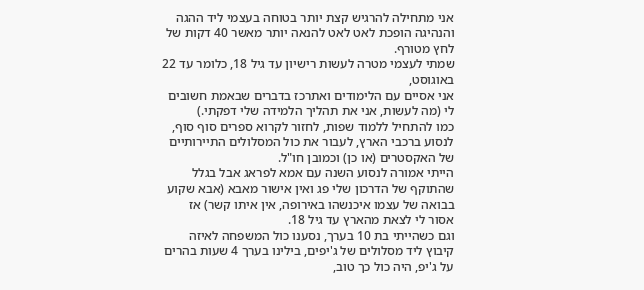אני מתחילה להרגיש קצת יותר בטוחה בעצמי ליד ההגה והנהיגה הופכת לאט לאט להנאה יותר מאשר 40 דקות של לחץ מטורף.
שמתי לעצמי מטרה לעשות רישיון עד גיל 18, כלומר עד 22 באוגוסט,
אני אסיים עם הלימודים ואתרכז בדברים שבאמת חשובים לי (מה לעשות, אני את תהליך הלמידה שלי דפקתי.)
כמו להתחיל ללמוד שפות, לחזור לקרוא ספרים סוף סוף, לנסוע ברכבי הארץ, לעבור את כול המסלולים התיירותיים של האקסטרים (או כן) וכמובן חו"ל.
הייתי אמורה לנסוע השנה עם אמא לפראג אבל בגלל שהתוקף של הדרכון שלי פג ואין אישור מאבא (אבא שקוע בבואה של עצמו איכנשהו באירופה, אין איתו קשר) אז אסור לי לצאת מהארץ עד גיל 18.
וגם כשהייתי בת 10 בערך, נסענו כול המשפחה לאיזה קיבוץ ליד מסלולים של ג'יפים, בילינו בערך 4 שעות בהרים על ג'יפ, היה כול כך טוב,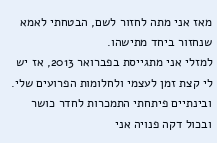מאז אני מתה לחזור לשם, הבטחתי לאמא שנחזור ביחד מתישהו.
למזלי אני מתגייסת בפברואר 2013, אז יש לי קצת זמן לעצמי ולחלומות הפרועים שלי.
ובינתיים פיתחתי התמכרות לחדר כושר ובכול דקה פנויה אני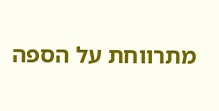מתרווחת על הספה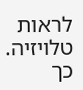לראות טלויזיה.
כך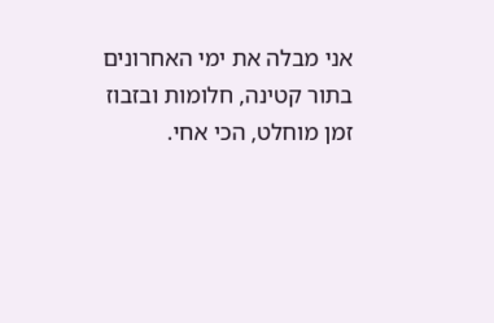אני מבלה את ימי האחרונים בתור קטינה, חלומות ובזבוז זמן מוחלט, הכי אחי.